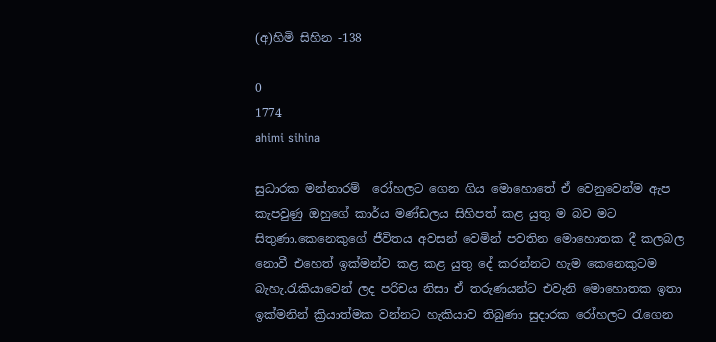(අ)හිමි සිහින -138

0
1774
ahimi sihina

සුධාරක මන්නාරම්  රෝහලට ගෙන ගිය මොහොතේ ඒ වෙනුවෙන්ම ඇප කැපවුණු ඔහුගේ කාර්ය මණ්ඩලය සිහිපත් කළ යුතු ම බව මට සිතුණා.කෙනෙකුගේ ජීවිතය අවසන් වෙමින් පවතින මොහොතක දී කලබල නොවී එහෙත් ඉක්මන්ව කළ කළ යුතු දේ කරන්නට හැම කෙනෙකුටම බැහැ.රැකියාවෙන් ලද පරිචය නිසා ඒ තරුණයන්ට එවැනි මොහොතක ඉතා ඉක්මනින් ක්‍රියාත්මක වන්නට හැකියාව තිබුණා සුදාරක රෝහලට රැගෙන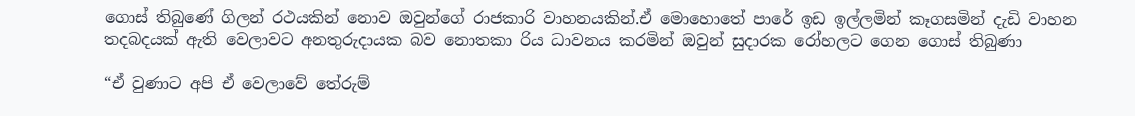ගොස් තිබුණේ ගිලන් රථයකින් නොව ඔවුන්ගේ රාජකාරි වාහනයකින්.ඒ මොහොතේ පාරේ ඉඩ ඉල්ලමින් කෑගසමින් දැඩි වාහන තදබදයක් ඇති වෙලාවට අනතුරුදායක බව නොතකා රිය ධාවනය කරමින් ඔවුන් සුදාරක රෝහලට ගෙන ගොස් තිබුණා

“ඒ වුණාට අපි ඒ වෙලාවේ තේරුම්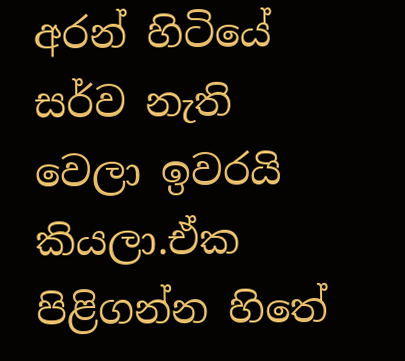අරන් හිටියේ සර්ව නැති වෙලා ඉවරයි කියලා.ඒක පිළිගන්න හිතේ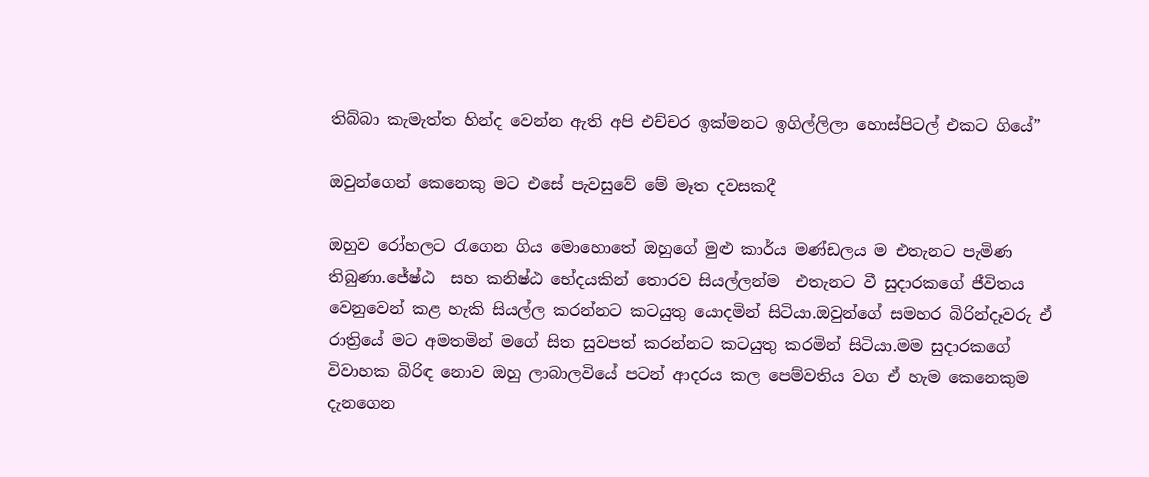තිබ්බා කැමැත්ත හින්ද වෙන්න ඇති අපි එච්චර ඉක්මනට ඉගිල්ලිලා හොස්පිටල් එකට ගියේ”

ඔවුන්ගෙන් කෙනෙකු මට එසේ පැවසුවේ මේ මෑත දවසකදී

ඔහුව රෝහලට රැගෙන ගිය මොහොතේ ඔහුගේ මුළු කාර්ය මණ්ඩලය ම එතැනට පැමිණ තිබුණා.ජේෂ්ඨ  සහ කනිෂ්ඨ භේදයකින් තොරව සියල්ලන්ම  එතැනට වී සුදාරකගේ ජීවිතය වෙනුවෙන් කළ හැකි සියල්ල කරන්නට කටයුතු යොදමින් සිටියා.ඔවුන්ගේ සමහර බිරින්දෑවරු ඒ රාත්‍රියේ මට අමතමින් මගේ සිත සුවපත් කරන්නට කටයුතු කරමින් සිටියා.මම සුදාරකගේ විවාහක බිරිඳ නොව ඔහු ලාබාලවියේ පටන් ආදරය කල පෙම්වතිය වග ඒ හැම කෙනෙකුම දැනගෙන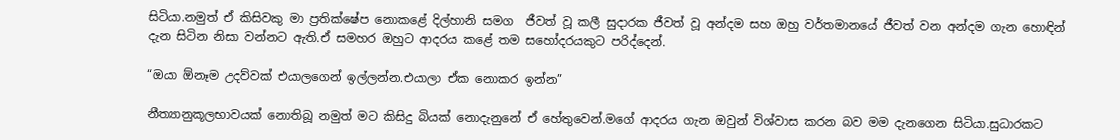සිටියා.නමුත් ඒ කිසිවකු මා ප්‍රතික්ෂේප නොකළේ දිල්හානි සමග  ජීවත් වූ කලී සුදාරක ජීවත් වූ අන්දම සහ ඔහු වර්තමානයේ ජීවත් වන අන්දම ගැන හොඳින් දැන සිටින නිසා වන්නට ඇති.ඒ සමහර ඔහුට ආදරය කළේ තම සහෝදරයකුට පරිද්දෙන්.

“ඔයා ඕනෑම උදව්වක් එයාලගෙන් ඉල්ලන්න.එයාලා ඒක නොකර ඉන්න”

නීත්‍යානුකූලභාවයක් නොතිබූ නමුත් මට කිසිදු බියක් නොදැනුනේ ඒ හේතුවෙන්.මගේ ආදරය ගැන ඔවුන් විශ්වාස කරන බව මම දැනගෙන සිටියා.සුධාරකට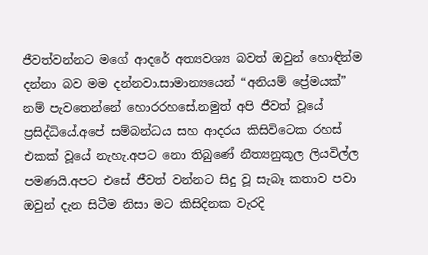ජීවත්වන්නට මගේ ආදරේ අත්‍යවශ්‍ය බවත් ඔවුන් හොඳින්ම දන්නා බව මම දන්නවා.සාමාන්‍යයෙන් “අනියම් ප්‍රේමයක්” නම් පැවතෙන්නේ හොරරහසේ.නමුත් අපි ජීවත් වූයේ ප්‍රසිද්ධියේ.අපේ සම්බන්ධය සහ ආදරය කිසිවිටෙක රහස් එකක් වූයේ නැහැ.අපට නො තිබුණේ නීත්‍යනුකූල ලියවිල්ල පමණයි.අපට එසේ ජීවත් වන්නට සිදු වූ සැබෑ කතාව පවා ඔවුන් දැන සිටීම නිසා මට කිසිදිනක වැරදි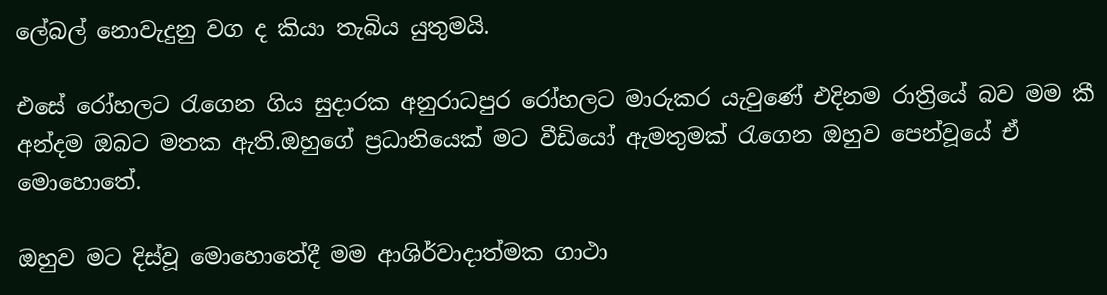ලේබල් නොවැදුනු වග ද කියා තැබිය යුතුමයි.

එසේ රෝහලට රැගෙන ගිය සුදාරක අනුරාධපුර රෝහලට මාරුකර යැවුණේ එදිනම රාත්‍රියේ බව මම කී අන්දම ඔබට මතක ඇති.ඔහුගේ ප්‍රධානියෙක් මට වීඩියෝ ඇමතුමක් රැගෙන ඔහුව පෙන්වූයේ ඒ මොහොතේ.

ඔහුව මට දිස්වූ මොහොතේදී මම ආශිර්වාදාත්මක ගාථා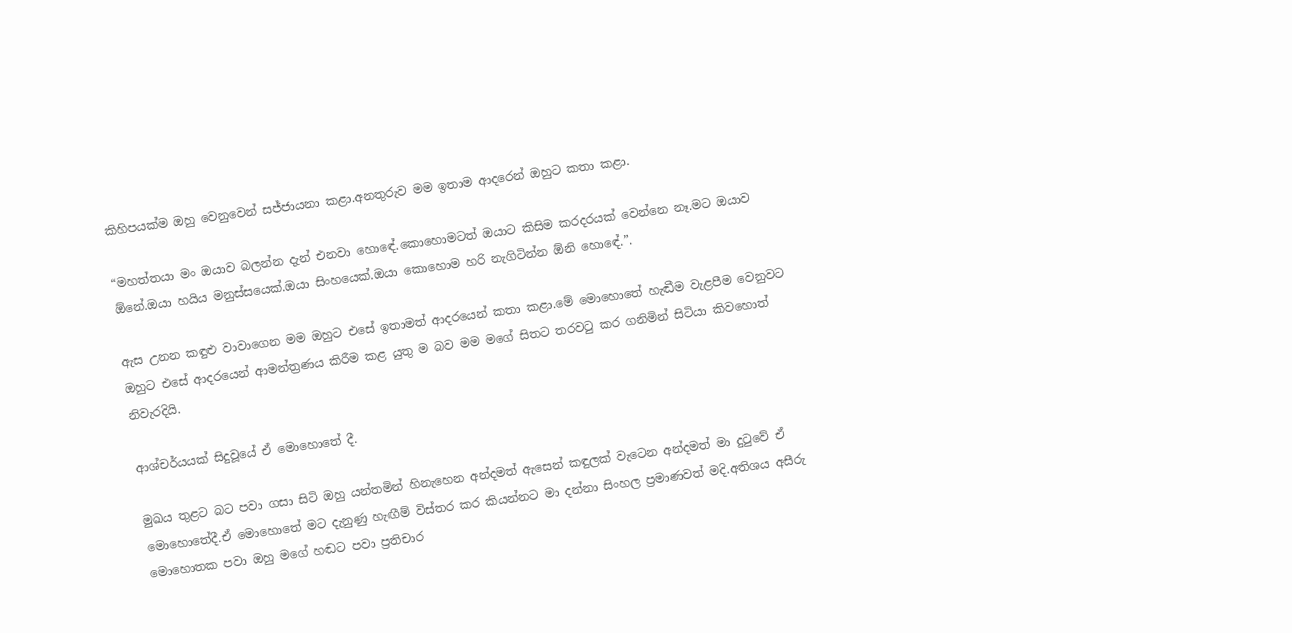කිහිපයක්ම ඔහු වෙනුවෙන් සජ්ජායනා කළා.අනතුරුව මම ඉතාම ආදරෙන් ඔහුට කතා කළා.

“මහත්තයා මං ඔයාව බලන්න දැන් එනවා හොඳේ.කොහොමටත් ඔයාට කිසිම කරදරයක් වෙන්නෙ නෑ.මට ඔයාව ඕනේ.ඔයා හයිය මනුස්සයෙක්.ඔයා සිංහයෙක්.ඔයා කොහොම හරි නැගිටින්න ඕනි හොඳේ.”.

ඇස උනන කඳුළු වාවාගෙන මම ඔහුට එසේ ඉතාමත් ආදරයෙන් කතා කළා.මේ මොහොතේ හැඬීම වැළපීම වෙනුවට ඔහුට එසේ ආදරයෙන් ආමන්ත්‍රණය කිරීම කළ යුතු ම බව මම මගේ සිතට තරවටු කර ගනිමින් සිටියා කිවහොත් නිවැරදියි.

ආශ්චර්යයක් සිදුවූයේ ඒ මොහොතේ දී.

මුඛය තුළට බට පවා ගසා සිටි ඔහු යන්තමින් හිනැහෙන අන්දමත් ඇසෙන් කඳුලක් වැටෙන අන්දමත් මා දුටුවේ ඒ මොහොතේදී.ඒ මොහොතේ මට දැනුණු හැඟීම් විස්තර කර කියන්නට මා දන්නා සිංහල ප්‍රමාණවත් මදි.අතිශය අසීරු මොහොතක පවා ඔහු මගේ හඬට පවා ප්‍රතිචාර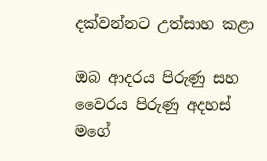දක්වන්නට උත්සාහ කළා

ඔබ ආදරය පිරුණු සහ වෛරය පිරුණු අදහස් මගේ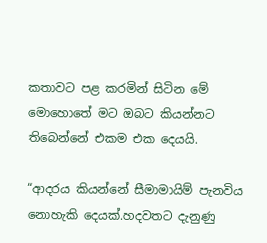කතාවට පළ කරමින් සිටින මේ මොහොතේ මට ඔබට කියන්නට තිබෙන්නේ එකම එක දෙයයි.

“ආදරය කියන්නේ සීමාමායිම් පැනවිය නොහැකි දෙයක්.හදවතට දැනුණු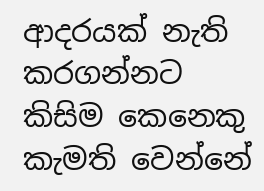ආදරයක් නැති කරගන්නට කිසිම කෙනෙකු කැමති වෙන්නේ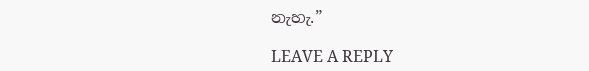නැහැ.”

LEAVE A REPLY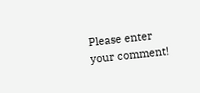Please enter your comment!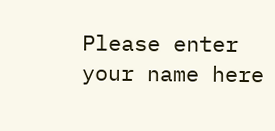Please enter your name here